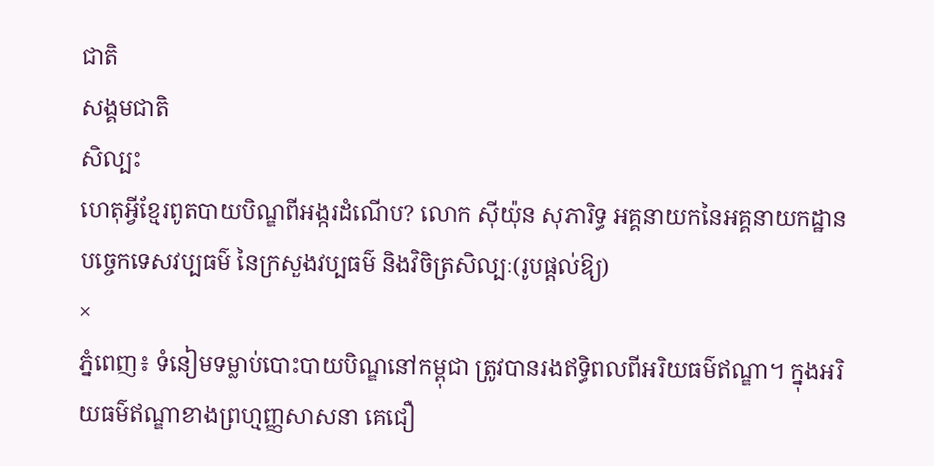ជាតិ
សង្គមជាតិ
សិល្បះ
ហេតុអ្វីខ្មែរពូតបាយបិណ្ឌពីអង្ករដំណើប? លោក ស៊ីយ៉ុន សុភារិទ្ធ អគ្គនាយកនៃអគ្គនាយកដ្ឋានបច្ចេកទេសវប្បធម៌ នៃក្រសួងវប្បធម៌ និងវិចិត្រសិល្បៈ(រូបផ្ដល់ឱ្យ)
×
ភ្នំពេញ៖ ទំនៀមទម្លាប់បោះបាយបិណ្ឌនៅកម្ពុជា ត្រូវបានរងឥទ្ធិពលពីអរិយធម៌ឥណ្ឌា។ ក្នុងអរិយធម៌ឥណ្ឌាខាងព្រហ្មញ្ញសាសនា គេជឿ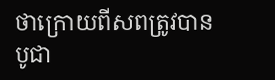ថាក្រោយពីសពត្រូវបានបូជា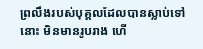ព្រលឹងរបស់បុគ្គលដែលបានស្លាប់ទៅនោះ មិនមានរូបរាង ហើ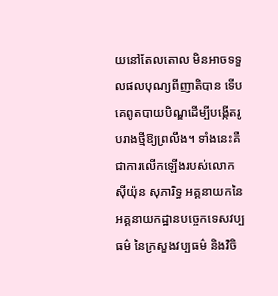យនៅតែលតោល មិនអាចទទួលផលបុណ្យពីញាតិបាន ទើបគេពូតបាយបិណ្ឌដើម្បីបង្កើតរូបរាងថ្មីឱ្យព្រលឹង។ ទាំងនេះគឺជាការលើកឡើងរបស់លោក ស៊ីយ៉ុន សុភារិទ្ធ អគ្គនាយកនៃអគ្គនាយកដ្ឋានបច្ចេកទេសវប្បធម៌ នៃក្រសួងវប្បធម៌ និងវិចិ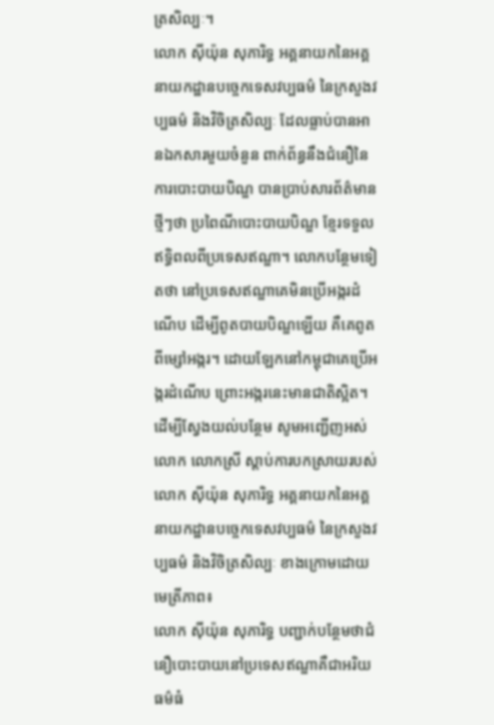ត្រសិល្បៈ។
លោក ស៊ីយ៉ុន សុភារិទ្ធ អគ្គនាយកនៃអគ្គនាយកដ្ឋានបច្ចេកទេសវប្បធម៌ នៃក្រសួងវប្បធម៌ និងវិចិត្រសិល្បៈ ដែលធ្លាប់បានអានឯកសារមួយចំនួន ពាក់ព័ន្ធនឹងជំនឿនៃការបោះបាយបិណ្ឌ បានប្រាប់សារព័ត៌មានថ្មីៗថា ប្រពៃណីបោះបាយបិណ្ឌ ខ្មែរទទួលឥទ្ធិពលពីប្រទេសឥណ្ឌា។ លោកបន្ថែមទៀតថា នៅប្រទេសឥណ្ឌាគេមិនប្រើអង្ករដំណើប ដើម្បីពូតបាយបិណ្ឌឡើយ គឺគេពូតពីម្សៅអង្ករ។ ដោយឡែកនៅកម្ពុជាគេប្រើអង្ករដំណើប ព្រោះអង្ករនេះមានជាតិស្អិត។
ដើម្បីស្វែងយល់បន្ថែម សូមអញ្ជើញអស់លោក លោកស្រី ស្ដាប់ការបកស្រាយរបស់លោក ស៊ីយ៉ុន សុភារិទ្ធ អគ្គនាយកនៃអគ្គនាយកដ្ឋានបច្ចេកទេសវប្បធម៌ នៃក្រសួងវប្បធម៌ និងវិចិត្រសិល្បៈ ខាងក្រោមដោយមេត្រីភាព៖
លោក ស៊ីយ៉ុន សុភារិទ្ធ បញ្ជាក់បន្ថែមថាជំនឿបោះបាយនៅប្រទេសឥណ្ឌាគឺជាអរិយធម៌ធំ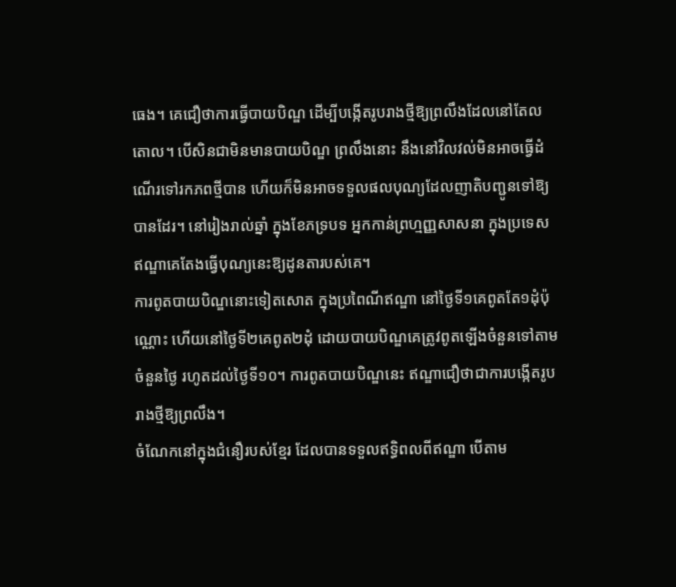ធេង។ គេជឿថាការធ្វើបាយបិណ្ឌ ដើម្បីបង្កើតរូបរាងថ្មីឱ្យព្រលឹងដែលនៅតែលតោល។ បើសិនជាមិនមានបាយបិណ្ឌ ព្រលឹងនោះ នឹងនៅវិលវល់មិនអាចធ្វើដំណើរទៅរកភពថ្មីបាន ហើយក៏មិនអាចទទួលផលបុណ្យដែលញាតិបញ្ជូនទៅឱ្យបានដែរ។ នៅរៀងរាល់ឆ្នាំ ក្នុងខែភទ្របទ អ្នកកាន់ព្រហ្មញ្ញសាសនា ក្នុងប្រទេសឥណ្ឌាគេតែងធ្វើបុណ្យនេះឱ្យដូនតារបស់គេ។
ការពូតបាយបិណ្ឌនោះទៀតសោត ក្នុងប្រពៃណីឥណ្ឌា នៅថ្ងៃទី១គេពូតតែ១ដុំប៉ុណ្ណោះ ហើយនៅថ្ងៃទី២គេពូត២ដុំ ដោយបាយបិណ្ឌគេត្រូវពូតឡើងចំនួនទៅតាមចំនួនថ្ងៃ រហូតដល់ថ្ងៃទី១០។ ការពូតបាយបិណ្ឌនេះ ឥណ្ឌាជឿថាជាការបង្កើតរូបរាងថ្មីឱ្យព្រលឹង។
ចំណែកនៅក្នុងជំនឿរបស់ខ្មែរ ដែលបានទទួលឥទ្ធិពលពីឥណ្ឌា បើតាម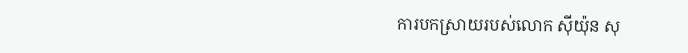ការបកស្រាយរបស់លោក ស៊ីយ៉ុន សុ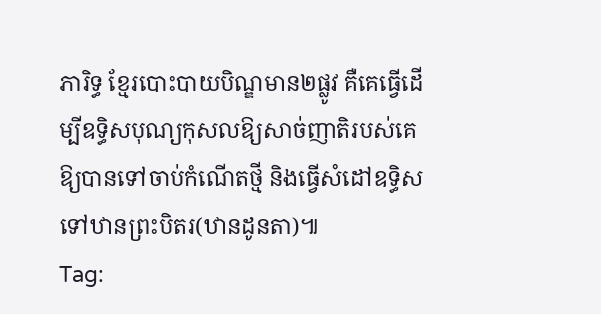ភារិទ្ធ ខ្មែរបោះបាយបិណ្ឌមាន២ផ្លូវ គឺគេធ្វើដើម្បីឧទ្ធិសបុណ្យកុសលឱ្យសាច់ញាតិរបស់គេ ឱ្យបានទៅចាប់កំណើតថ្មី និងធ្វើសំដៅឧទ្ធិសទៅឋានព្រះបិតរ(ឋានដូនតា)៕
Tag: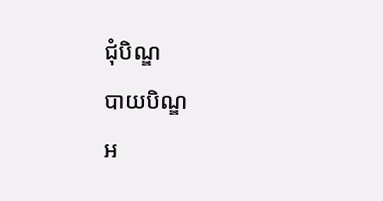ជុំបិណ្ឌ
បាយបិណ្ឌ
អ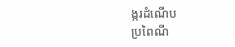ង្ករដំណើប
ប្រពៃណី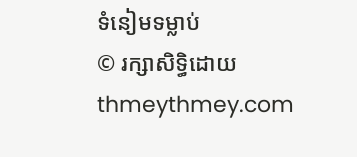ទំនៀមទម្លាប់
© រក្សាសិទ្ធិដោយ thmeythmey.com